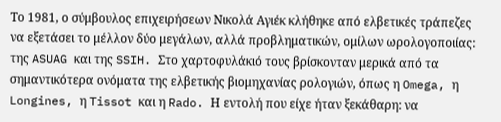Το 1981, ο σύμβουλος επιχειρήσεων Νικολά Αγιέκ κλήθηκε από ελβετικές τράπεζες να εξετάσει το μέλλον δύο μεγάλων, αλλά προβληματικών, ομίλων ωρολογοποιίας: της ASUAG και της SSIH. Στο χαρτοφυλάκιό τους βρίσκονταν μερικά από τα σημαντικότερα ονόματα της ελβετικής βιομηχανίας ρολογιών, όπως η Omega, η Longines, η Tissot και η Rado. Η εντολή που είχε ήταν ξεκάθαρη: να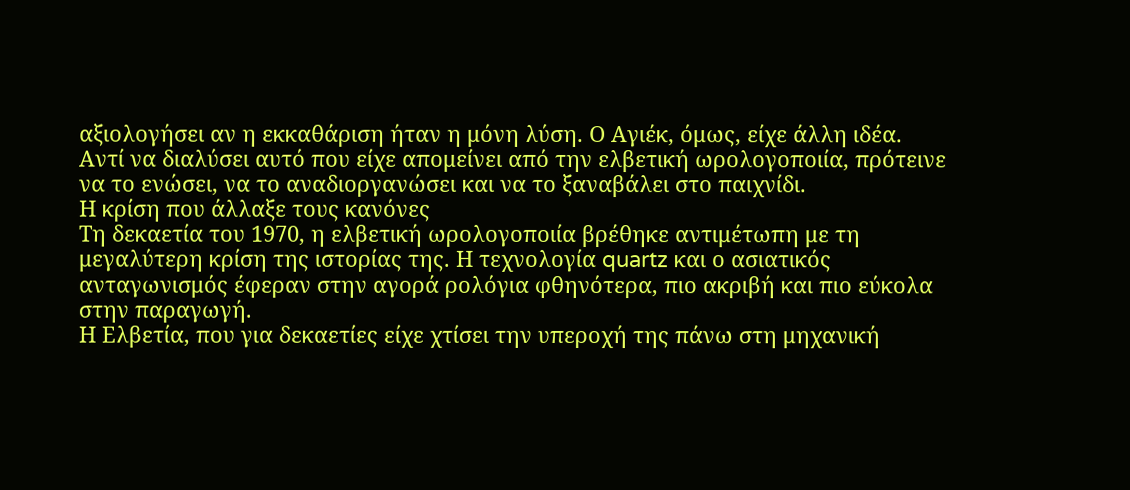αξιολογήσει αν η εκκαθάριση ήταν η μόνη λύση. Ο Αγιέκ, όμως, είχε άλλη ιδέα. Αντί να διαλύσει αυτό που είχε απομείνει από την ελβετική ωρολογοποιία, πρότεινε να το ενώσει, να το αναδιοργανώσει και να το ξαναβάλει στο παιχνίδι.
Η κρίση που άλλαξε τους κανόνες
Τη δεκαετία του 1970, η ελβετική ωρολογοποιία βρέθηκε αντιμέτωπη με τη μεγαλύτερη κρίση της ιστορίας της. Η τεχνολογία quartz και ο ασιατικός ανταγωνισμός έφεραν στην αγορά ρολόγια φθηνότερα, πιο ακριβή και πιο εύκολα στην παραγωγή.
Η Ελβετία, που για δεκαετίες είχε χτίσει την υπεροχή της πάνω στη μηχανική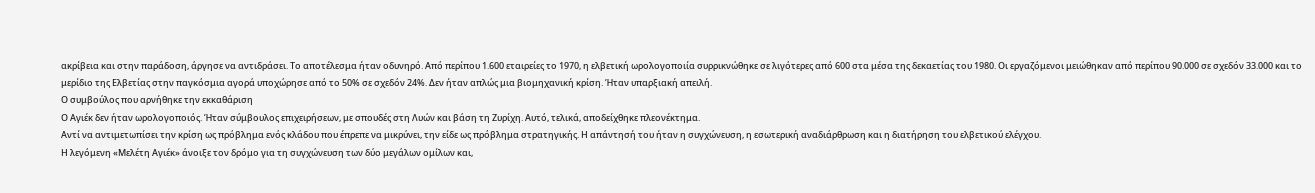ακρίβεια και στην παράδοση, άργησε να αντιδράσει. Το αποτέλεσμα ήταν οδυνηρό. Από περίπου 1.600 εταιρείες το 1970, η ελβετική ωρολογοποιία συρρικνώθηκε σε λιγότερες από 600 στα μέσα της δεκαετίας του 1980. Οι εργαζόμενοι μειώθηκαν από περίπου 90.000 σε σχεδόν 33.000 και το μερίδιο της Ελβετίας στην παγκόσμια αγορά υποχώρησε από το 50% σε σχεδόν 24%. Δεν ήταν απλώς μια βιομηχανική κρίση. Ήταν υπαρξιακή απειλή.
Ο συμβούλος που αρνήθηκε την εκκαθάριση
Ο Αγιέκ δεν ήταν ωρολογοποιός. Ήταν σύμβουλος επιχειρήσεων, με σπουδές στη Λυών και βάση τη Ζυρίχη. Αυτό, τελικά, αποδείχθηκε πλεονέκτημα.
Αντί να αντιμετωπίσει την κρίση ως πρόβλημα ενός κλάδου που έπρεπε να μικρύνει, την είδε ως πρόβλημα στρατηγικής. Η απάντησή του ήταν η συγχώνευση, η εσωτερική αναδιάρθρωση και η διατήρηση του ελβετικού ελέγχου.
Η λεγόμενη «Μελέτη Αγιέκ» άνοιξε τον δρόμο για τη συγχώνευση των δύο μεγάλων ομίλων και,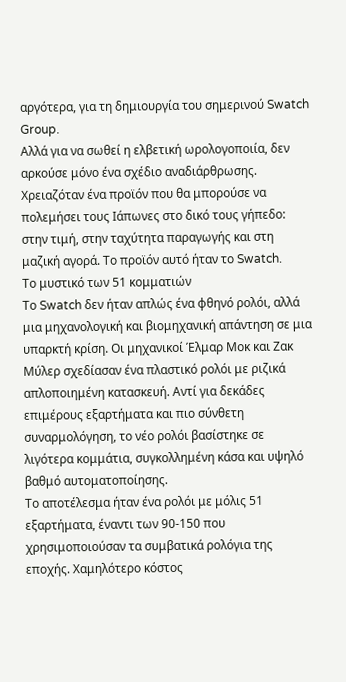αργότερα, για τη δημιουργία του σημερινού Swatch Group.
Αλλά για να σωθεί η ελβετική ωρολογοποιία, δεν αρκούσε μόνο ένα σχέδιο αναδιάρθρωσης. Χρειαζόταν ένα προϊόν που θα μπορούσε να πολεμήσει τους Ιάπωνες στο δικό τους γήπεδο: στην τιμή, στην ταχύτητα παραγωγής και στη μαζική αγορά. Το προϊόν αυτό ήταν το Swatch.
Το μυστικό των 51 κομματιών
Το Swatch δεν ήταν απλώς ένα φθηνό ρολόι, αλλά μια μηχανολογική και βιομηχανική απάντηση σε μια υπαρκτή κρίση. Οι μηχανικοί Έλμαρ Μοκ και Ζακ Μύλερ σχεδίασαν ένα πλαστικό ρολόι με ριζικά απλοποιημένη κατασκευή. Αντί για δεκάδες επιμέρους εξαρτήματα και πιο σύνθετη συναρμολόγηση, το νέο ρολόι βασίστηκε σε λιγότερα κομμάτια, συγκολλημένη κάσα και υψηλό βαθμό αυτοματοποίησης.
Το αποτέλεσμα ήταν ένα ρολόι με μόλις 51 εξαρτήματα, έναντι των 90-150 που χρησιμοποιούσαν τα συμβατικά ρολόγια της εποχής. Χαμηλότερο κόστος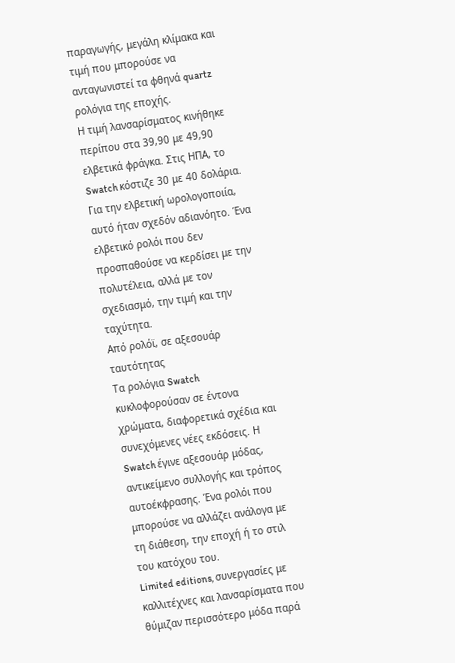παραγωγής, μεγάλη κλίμακα και τιμή που μπορούσε να ανταγωνιστεί τα φθηνά quartz ρολόγια της εποχής.
Η τιμή λανσαρίσματος κινήθηκε περίπου στα 39,90 με 49,90 ελβετικά φράγκα. Στις ΗΠΑ, το Swatch κόστιζε 30 με 40 δολάρια.
Για την ελβετική ωρολογοποιία, αυτό ήταν σχεδόν αδιανόητο. Ένα ελβετικό ρολόι που δεν προσπαθούσε να κερδίσει με την πολυτέλεια, αλλά με τον σχεδιασμό, την τιμή και την ταχύτητα.
Από ρολόϊ, σε αξεσουάρ ταυτότητας
Τα ρολόγια Swatch κυκλοφορούσαν σε έντονα χρώματα, διαφορετικά σχέδια και συνεχόμενες νέες εκδόσεις. Η Swatch έγινε αξεσουάρ μόδας, αντικείμενο συλλογής και τρόπος αυτοέκφρασης. Ένα ρολόι που μπορούσε να αλλάζει ανάλογα με τη διάθεση, την εποχή ή το στιλ του κατόχου του.
Limited editions, συνεργασίες με καλλιτέχνες και λανσαρίσματα που θύμιζαν περισσότερο μόδα παρά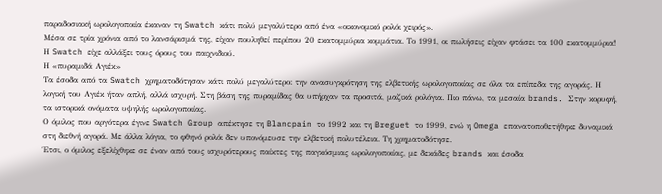παραδοσιακή ωρολογοποιία έκαναν τη Swatch κάτι πολύ μεγαλύτερο από ένα «οικονομικό ρολόι χειρός».
Μέσα σε τρία χρόνια από το λανσάρισμά της, είχαν πουληθεί περίπου 20 εκατομμύρια κομμάτια. Το 1991, οι πωλήσεις είχαν φτάσει τα 100 εκατομμύρια! Η Swatch είχε αλλάξει τους όρους του παιχνιδιού.
Η «πυραμιδά Αγιέκ»
Τα έσοδα από τα Swatch χρηματοδότησαν κάτι πολύ μεγαλύτερο: την ανασυγκρότηση της ελβετικής ωρολογοποιίας σε όλα τα επίπεδα της αγοράς. Η λογική του Αγιέκ ήταν απλή, αλλά ισχυρή. Στη βάση της πυραμίδας θα υπήρχαν τα προσιτά, μαζικά ρολόγια. Πιο πάνω, τα μεσαία brands. Στην κορυφή, τα ιστορικά ονόματα υψηλής ωρολογοποιίας.
Ο όμιλος που αργότερα έγινε Swatch Group απέκτησε τη Blancpain το 1992 και τη Breguet το 1999, ενώ η Omega επανατοποθετήθηκε δυναμικά στη διεθνή αγορά. Με άλλα λόγια, το φθηνό ρολόι δεν υπονόμευσε την ελβετική πολυτέλεια. Τη χρηματοδότησε.
Έτσι, ο όμιλος εξελίχθηκε σε έναν από τους ισχυρότερους παίκτες της παγκόσμιας ωρολογοποιίας, με δεκάδες brands και έσοδα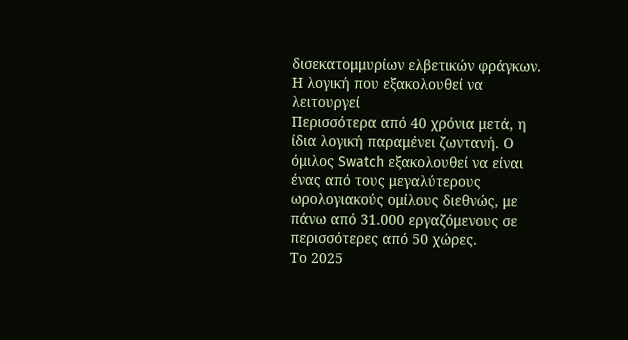δισεκατομμυρίων ελβετικών φράγκων.
Η λογική που εξακολουθεί να λειτουργεί
Περισσότερα από 40 χρόνια μετά, η ίδια λογική παραμένει ζωντανή. Ο όμιλος Swatch εξακολουθεί να είναι ένας από τους μεγαλύτερους ωρολογιακούς ομίλους διεθνώς, με πάνω από 31.000 εργαζόμενους σε περισσότερες από 50 χώρες.
Το 2025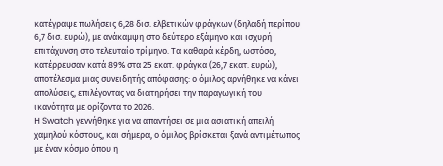κατέγραψε πωλήσεις 6,28 δισ. ελβετικών φράγκων (δηλαδή περίπου 6,7 δισ. ευρώ), με ανάκαμψη στο δεύτερο εξάμηνο και ισχυρή επιτάχυνση στο τελευταίο τρίμηνο. Τα καθαρά κέρδη, ωστόσο, κατέρρευσαν κατά 89% στα 25 εκατ. φράγκα (26,7 εκατ. ευρώ), αποτέλεσμα μιας συνειδητής απόφασης: ο όμιλος αρνήθηκε να κάνει απολύσεις, επιλέγοντας να διατηρήσει την παραγωγική του ικανότητα με ορίζοντα το 2026.
Η Swatch γεννήθηκε για να απαντήσει σε μια ασιατική απειλή χαμηλού κόστους, και σήμερα, ο όμιλος βρίσκεται ξανά αντιμέτωπος με έναν κόσμο όπου η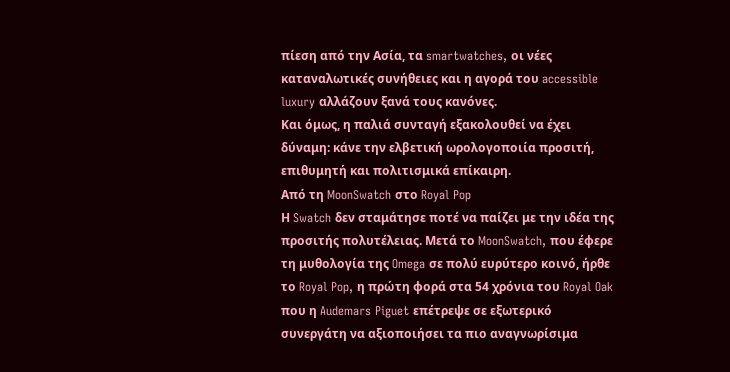πίεση από την Ασία, τα smartwatches, οι νέες καταναλωτικές συνήθειες και η αγορά του accessible luxury αλλάζουν ξανά τους κανόνες.
Και όμως, η παλιά συνταγή εξακολουθεί να έχει δύναμη: κάνε την ελβετική ωρολογοποιία προσιτή, επιθυμητή και πολιτισμικά επίκαιρη.
Από τη MoonSwatch στο Royal Pop
Η Swatch δεν σταμάτησε ποτέ να παίζει με την ιδέα της προσιτής πολυτέλειας. Μετά το MoonSwatch, που έφερε τη μυθολογία της Omega σε πολύ ευρύτερο κοινό, ήρθε το Royal Pop, η πρώτη φορά στα 54 χρόνια του Royal Oak που η Audemars Piguet επέτρεψε σε εξωτερικό συνεργάτη να αξιοποιήσει τα πιο αναγνωρίσιμα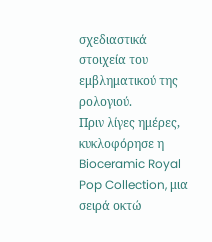σχεδιαστικά στοιχεία του εμβληματικού της ρολογιού.
Πριν λίγες ημέρες, κυκλοφόρησε η Bioceramic Royal Pop Collection, μια σειρά οκτώ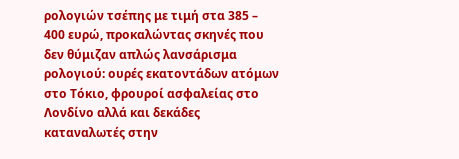ρολογιών τσέπης με τιμή στα 385 – 400 ευρώ, προκαλώντας σκηνές που δεν θύμιζαν απλώς λανσάρισμα ρολογιού: ουρές εκατοντάδων ατόμων στο Τόκιο, φρουροί ασφαλείας στο Λονδίνο αλλά και δεκάδες καταναλωτές στην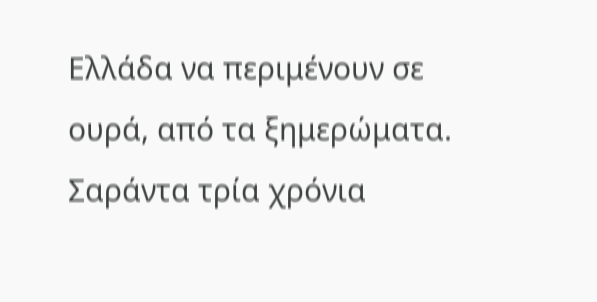Ελλάδα να περιμένουν σε ουρά, από τα ξημερώματα.
Σαράντα τρία χρόνια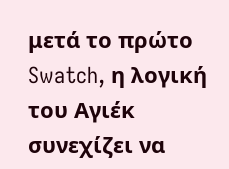μετά το πρώτο Swatch, η λογική του Αγιέκ συνεχίζει να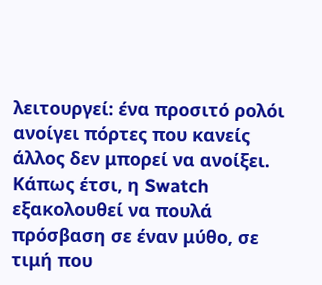λειτουργεί: ένα προσιτό ρολόι ανοίγει πόρτες που κανείς άλλος δεν μπορεί να ανοίξει. Κάπως έτσι, η Swatch εξακολουθεί να πουλά πρόσβαση σε έναν μύθο, σε τιμή που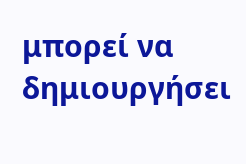μπορεί να δημιουργήσει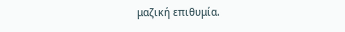μαζική επιθυμία.